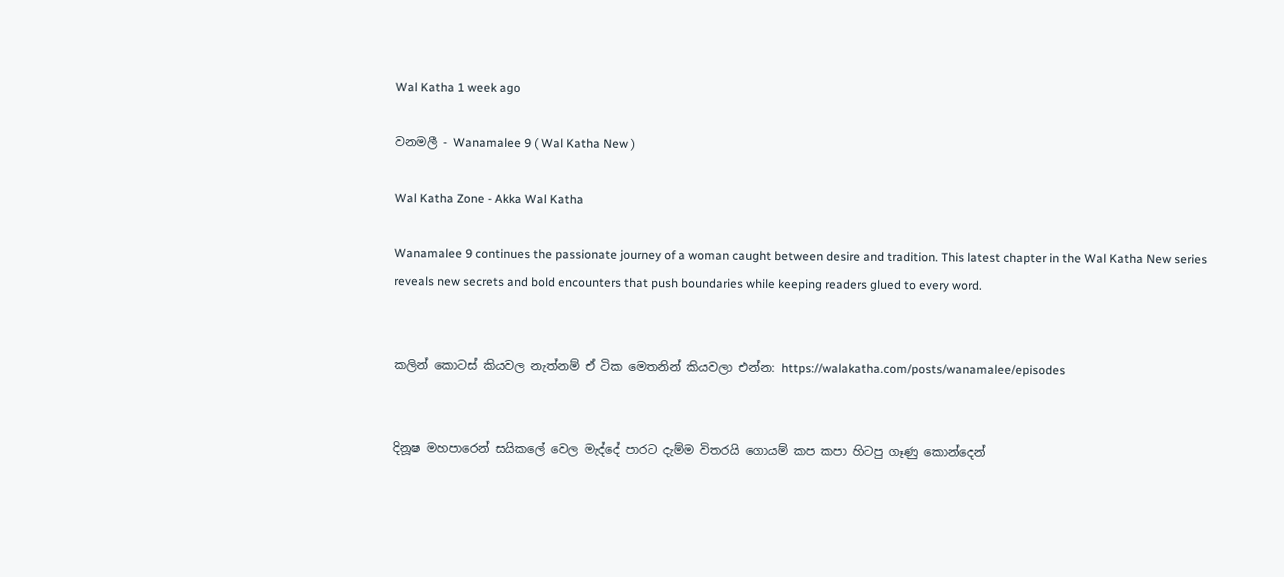Wal Katha 1 week ago

වනමලී - Wanamalee 9 ( Wal Katha New )

Wal Katha Zone - Akka Wal Katha

Wanamalee 9 continues the passionate journey of a woman caught between desire and tradition. This latest chapter in the Wal Katha New series reveals new secrets and bold encounters that push boundaries while keeping readers glued to every word.


කලින් කොටස් කියවල නැත්නම් ඒ ටික මෙතනින් කියවලා එන්න: https://walakatha.com/posts/wanamalee/episodes


දිනූෂ මහපාරෙන් සයිකලේ වෙල මැද්දේ පාරට දැම්ම විතරයි ගොයම් කප කපා හිටපු ගෑණු කොන්දෙන්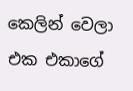කෙලින් වෙලා එක එකාගේ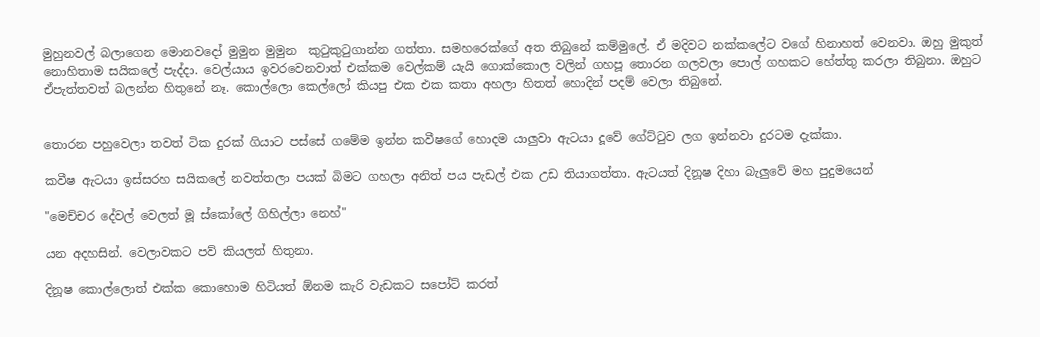මුහුනවල් බලාගෙන මොනවදෝ මුමුන මුමුන  කුටුකුටුගාන්න ගත්තා. සමහරෙක්ගේ අත තිබුනේ කම්මුලේ. ඒ මදිවට නක්කලේට වගේ හිනාහත් වෙනවා. ඔහු මුකුත් නොහිතාම සයිකලේ පැද්දා. වෙල්යාය ඉවරවෙනවාත් එක්කම වෙල්කම් යැයි ගොක්කොල වලින් ගහපූ තොරන ගලවලා පොල් ගහකට හේත්තු කරලා තිබුනා. ඔහුට ඒපැත්තවත් බලන්න හිතුනේ නෑ. කොල්ලො කෙල්ලෝ කියපු එක එක කතා අහලා හිතත් හොදින් පදම් වෙලා තිබුනේ.


තොරන පහුවෙලා තවත් ටික දුරක් ගියාට පස්සේ ගමේම ඉන්න කවීෂගේ හොදම යාලුවා ඇටයා දූවේ ගේට්ටුව ලග ඉන්නවා දුරටම දැක්කා.

කවීෂ ඇටයා ඉස්සරහ සයිකලේ නවත්තලා පයක් බිමට ගහලා අනිත් පය පැඩල් එක උඩ තියාගත්තා. ඇටයත් දිනූෂ දිහා බැලුවේ මහ පුදුමයෙන්

"මෙච්චර දේවල් වෙලත් මූ ස්කෝලේ ගිහිල්ලා නෙහ්"

යන අදහසින්. වෙලාවකට පව් කියලත් හිතුනා.

දිනූෂ කොල්ලොත් එක්ක කොහොම හිටියත් ඕනම කැරි වැඩකට සපෝට් කරත්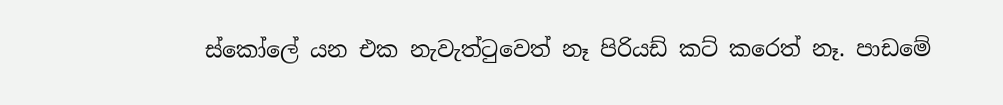ස්කෝලේ යන එක නැවැත්ටුවෙත් නෑ පිරියඩ් කට් කරෙත් නෑ. පාඩමේ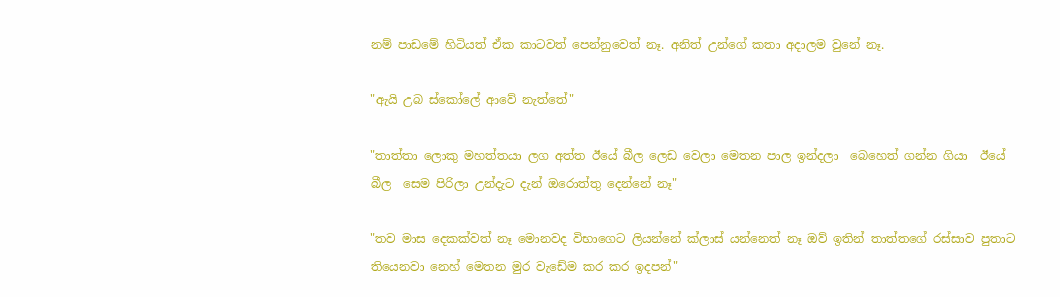නම් පාඩමේ හිටියත් ඒක කාටවත් පෙන්නුවෙත් නෑ. අනිත් උන්ගේ කතා අදාලම වුනේ නෑ.

"ඇයි උබ ස්කෝලේ ආවේ නැත්තේ"

"තාත්තා ලොකු මහත්තයා ලග අත්ත ඊයේ බීල ලෙඩ වෙලා මෙතන පාල ඉන්දලා  බෙහෙත් ගන්න ගියා  ඊයේ බීල  සෙම පිරිලා උන්දැට දැන් ඔරොත්තු දෙන්නේ නෑ"

"තව මාස දෙකක්වත් නෑ මොනවද විභාගෙට ලියන්නේ ක්ලාස් යන්නෙත් නෑ ඔව් ඉතින් තාත්තගේ රස්සාව පුතාට තියෙනවා නෙහ් මෙතන මුර වැඩේම කර කර ඉදපන්"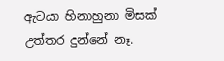ඇටයා හිනාහුනා මිසක් උත්තර දුන්නේ නෑ.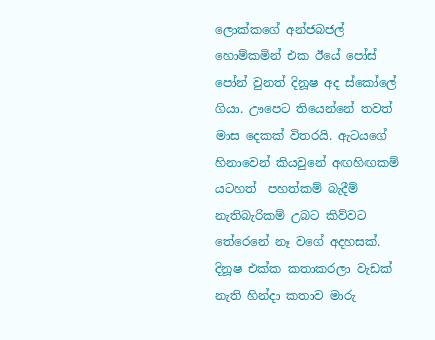ලොක්කගේ අන්ජබජල් හොම්කමින් එක ඊයේ පෝස් පෝන් වුනත් දිනූෂ අද ස්කෝලේ ගියා. ඌපෙට තියෙන්නේ තවත් මාස දෙකක් විතරයි. ඇටයගේ හිනාවෙන් කියවුනේ අඟහිඟකම් යටහත්  පහත්කම් බැදීම් නැතිබැරිකම් උබට කිව්වට තේරෙනේ නෑ වගේ අදහසක්. දිනූෂ එක්ක කතාකරලා වැඩක් නැති හින්දා කතාව මාරු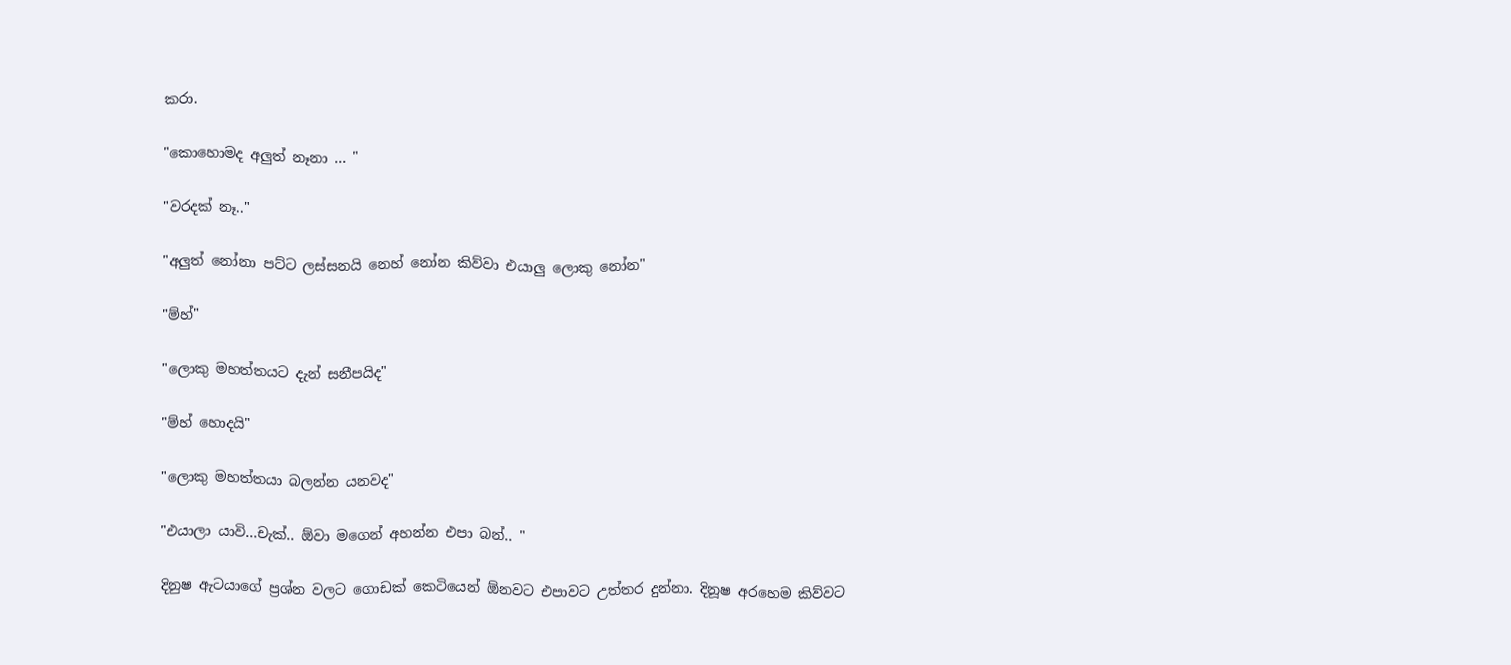කරා.

"කොහොමද අලුත් නෑනා ... "

"වරදක් නෑ.."

"අලුත් නෝනා පට්ට ලස්සනයි නෙහ් නෝන කිව්වා එයාලු ලොකු නෝන"

"ම්හ්"

"ලොකු මහත්තයට දැන් සනීපයිද"

"ම්හ් හොදයි"

"ලොකු මහත්තයා බලන්න යනවද"

"එයාලා යාවි...චැක්.. ඕවා මගෙන් අහන්න එපා බන්.. "

දිනුෂ ඇටයාගේ ප්‍රශ්න වලට ගොඩක් කෙටියෙන් ඕනවට එපාවට උත්තර දුන්නා. දිනූෂ අරහෙම කිව්වට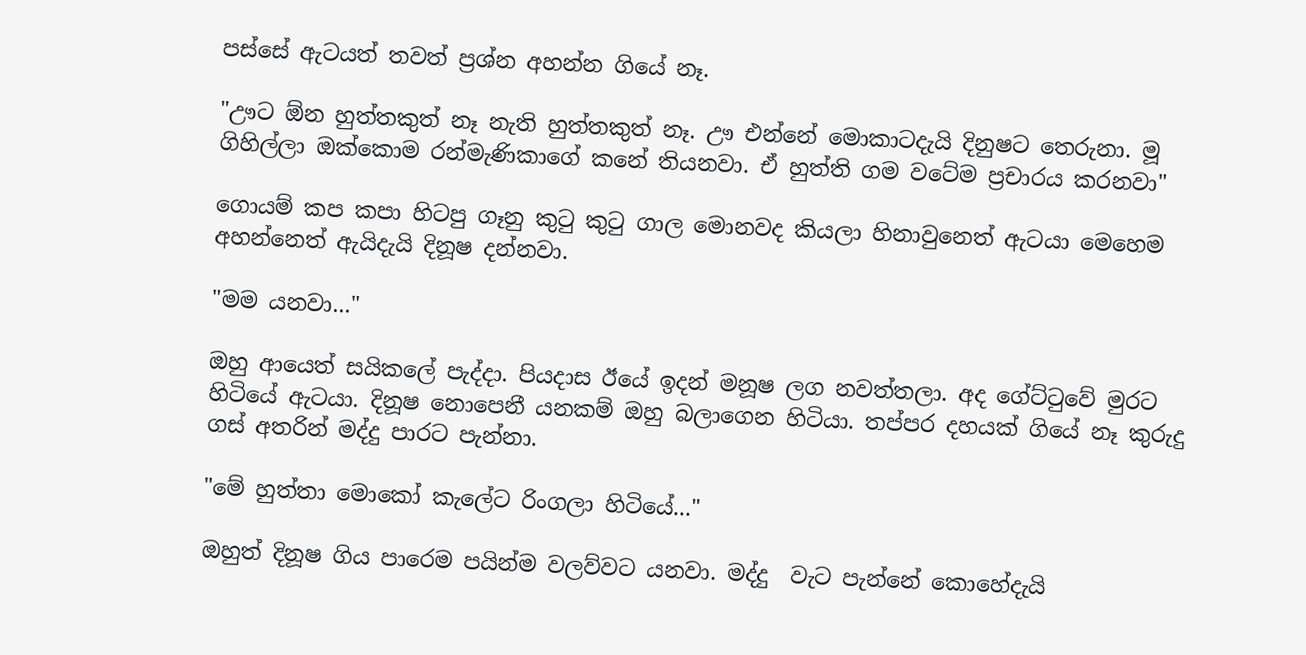පස්සේ ඇටයත් තවත් ප්‍රශ්න අහන්න ගියේ නෑ.

"ඌට ඕන හුත්තකුත් නෑ නැති හුත්තකුත් නෑ. ඌ එන්නේ මොකාටදැයි දිනුෂට තෙරුනා. මූ ගිහිල්ලා ඔක්කොම රන්මැණිකාගේ කනේ තියනවා. ඒ හුත්ති ගම වටේම ප්‍රචාරය කරනවා"

ගොයම් කප කපා හිටපු ගෑනු කුටු කුටු ගාල මොනවද කියලා හිනාවුනෙත් ඇටයා මෙහෙම අහන්නෙත් ඇයිදැයි දිනූෂ දන්නවා.

"මම යනවා..."

ඔහු ආයෙත් සයිකලේ පැද්දා. පියදාස ඊයේ ඉදන් මනූෂ ලග නවත්තලා. අද ගේට්ටුවේ මුරට හිටියේ ඇටයා. දිනූෂ නොපෙනී යනකම් ඔහු බලාගෙන හිටියා. තප්පර දහයක් ගියේ නෑ කුරුදු ගස් අතරින් මද්දු පාරට පැන්නා.

"මේ හුත්තා මොකෝ කැලේට රිංගලා හිටියේ..."

ඔහුත් දිනූෂ ගිය පාරෙම පයින්ම වලව්වට යනවා. මද්දු  වැට පැන්නේ කොහේදැයි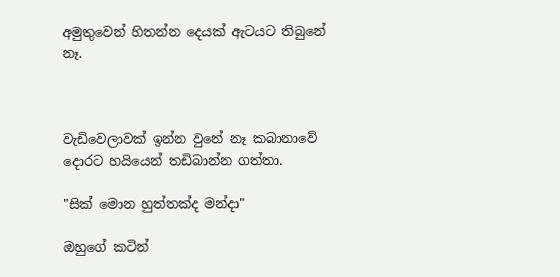අමුතුවෙන් හිතන්න දෙයක් ඇටයට තිබුනේ නෑ.



වැඩිවෙලාවක් ඉන්න වුනේ නෑ කබානාවේ දොරට හයියෙන් තඩිබාන්න ගත්තා.

"සික් මොන හුත්තක්ද මන්දා"

ඔහුගේ කටින්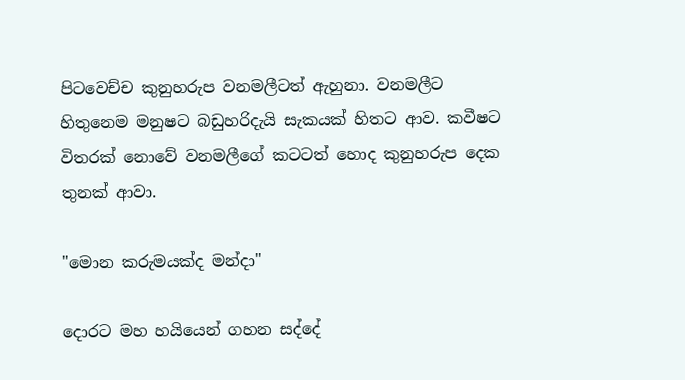පිටවෙච්ච කුනුහරුප වනමලීටත් ඇහුනා. වනමලීට හිතුනෙම මනුෂට බඩුහරිදැයි සැකයක් හිතට ආව. කවීෂට විතරක් නොවේ වනමලීගේ කටටත් හොද කුනුහරුප දෙක තුනක් ආවා.

"මොන කරුමයක්ද මන්දා"

දොරට මහ හයියෙන් ගහන සද්දේ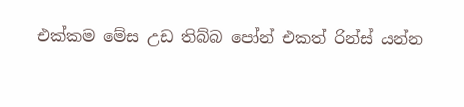එක්කම මේස උඩ තිබ්බ පෝන් එකත් රින්ස් යන්න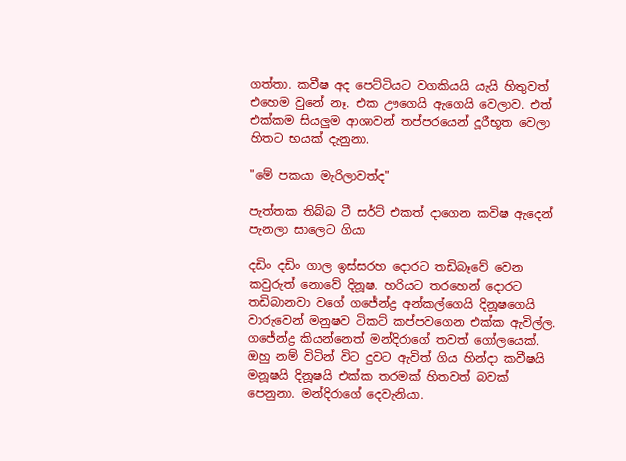ගත්තා. කවීෂ අද පෙට්ටියට වගකියයි යැයි හිතුවත් එහෙම වුනේ නෑ. එක ඌගෙයි ඇගෙයි වෙලාව. එත් එක්කම සියලුම ආශාවන් තප්පරයෙන් දූරීභූත වෙලා හිතට භයක් දැනුනා.

"මේ පකයා මැරිලාවත්ද"

පැත්තක තිබ්බ ටී සර්ට් එකත් දාගෙන කවිෂ ඇදෙන් පැනලා සාලෙට ගියා

දඩිං දඩිං ගාල ඉස්සරහ දොරට තඩිබෑවේ වෙන කවුරුත් නොවේ දිනූෂ. හරියට තරහෙන් දොරට තඩිබානවා වගේ ගජේන්ද්‍ර අන්කල්ගෙයි දිනූෂගෙයි වාරුවෙන් මනුෂව ටිකට් කප්පවගෙන එක්ක ඇවිල්ල. ගජේන්ද්‍ර කියන්නෙත් මන්දිරාගේ තවත් ගෝලයෙක්. ඔහු නම් විටින් විට දුවට ඇවිත් ගිය හින්දා කවීෂයි මනූෂයි දිනූෂයි එක්ක තරමක් හිතවත් බවක් පෙනුනා. මන්දිරාගේ දෙවැනියා.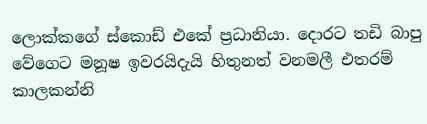ලොක්කගේ ස්කොඩ් එකේ ප්‍රධානියා. දොරට තඩි බාපු වේගෙට මනූෂ ඉවරයිදැයි හිතුනත් වනමලී එතරම් කාලකන්නි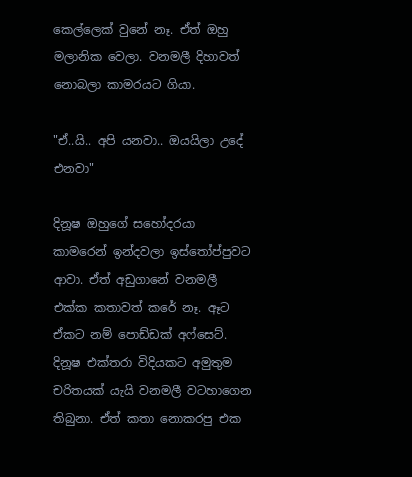කෙල්ලෙක් වුනේ නෑ. ඒත් ඔහු මලානික වෙලා. වනමලී දිහාවත් නොබලා කාමරයට ගියා.

"ඒ..යි.. අපි යනවා.. ඔයයිලා උදේ එනවා"

දිනූෂ ඔහුගේ සහෝදරයා කාමරෙන් ඉන්දවලා ඉස්තෝප්පුවට ආවා. ඒත් අඩුගානේ වනමලී එක්ක කතාවත් කරේ නෑ. ඈට ඒකට නම් පොඩ්ඩක් අෆ්සෙට්. දිනූෂ එක්තරා විදියකට අමුතුම චරිතයක් යැයි වනමලී වටහාගෙන තිබුනා. ඒත් කතා නොකරපු එක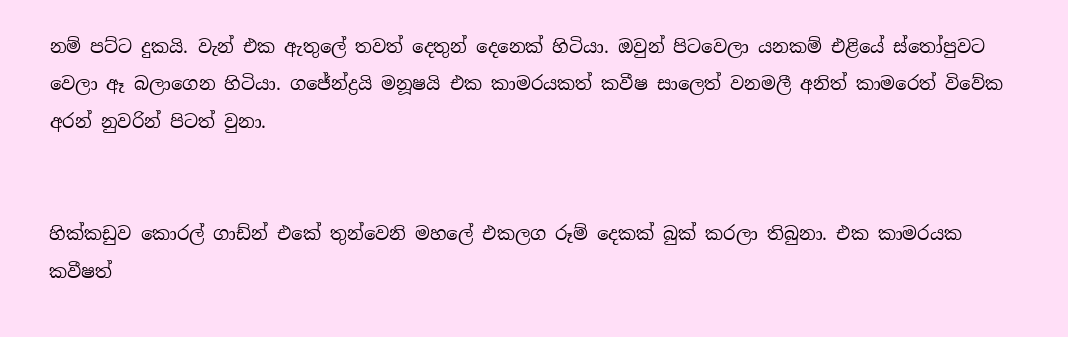නම් පට්ට දුකයි. වැන් එක ඇතුලේ තවත් දෙතුන් දෙනෙක් හිටියා. ඔවුන් පිටවෙලා යනකම් එළියේ ස්තෝපුවට වෙලා ඈ බලාගෙන හිටියා. ගජේන්ද්‍රයි මනූෂයි එක කාමරයකත් කවීෂ සාලෙත් වනමලී අනිත් කාමරෙත් විවේක අරන් නුවරින් පිටත් වුනා.


හික්කඩුව කොරල් ගාඩ්න් එකේ තුන්වෙනි මහලේ එකලග රූම් දෙකක් බුක් කරලා තිබුනා. එක කාමරයක කවීෂත්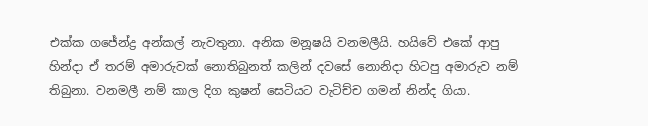එක්ක ගජේන්ද්‍ර අන්කල් නැවතුනා. අනික මනූෂයි වනමලීයි. හයිවේ එකේ ආපු හින්දා ඒ තරම් අමාරුවක් නොතිබුනත් කලින් දවසේ නොනිදා හිටපු අමාරුව නම් තිබුනා. වනමලී නම් කාල දිග කුෂන් සෙටියට වැටිච්ච ගමන් නින්ද ගියා.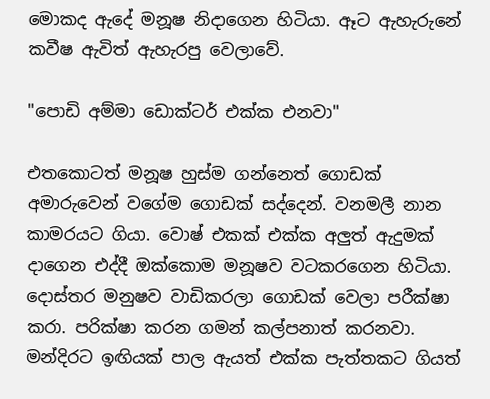මොකද ඇදේ මනූෂ නිදාගෙන හිටියා. ඈට ඇහැරුනේ කවීෂ ඇවිත් ඇහැරපු වෙලාවේ.

"පොඩි අම්මා ඩොක්ටර් එක්ක එනවා"

එතකොටත් මනූෂ හුස්ම ගන්නෙත් ගොඩක් අමාරුවෙන් වගේම ගොඩක් සද්දෙන්. වනමලී නාන කාමරයට ගියා. වොෂ් එකක් එක්ක අලුත් ඇදුමක් දාගෙන එද්දී ඔක්කොම මනූෂව වටකරගෙන හිටියා. දොස්තර මනුෂව වාඩිකරලා ගොඩක් වෙලා පරීක්ෂා කරා. පරික්ෂා කරන ගමන් කල්පනාත් කරනවා. මන්දිරට ඉඟියක් පාල ඇයත් එක්ක පැත්තකට ගියත්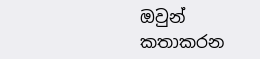ඔවුන් කතාකරන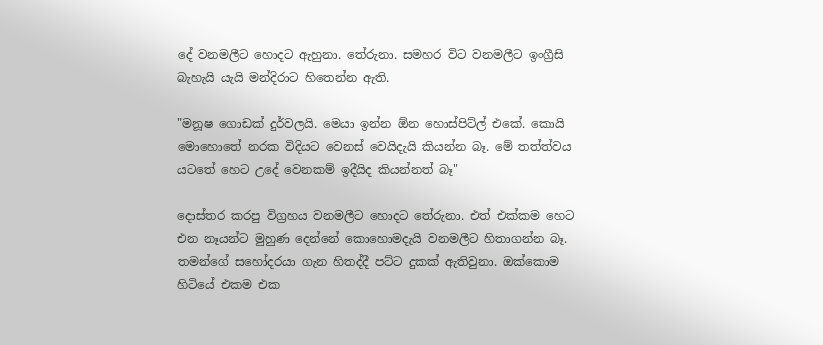දේ වනමලීට හොදට ඇහුනා. තේරුනා. සමහර විට වනමලීට ඉංග්‍රීසි බැහැයි යැයි මන්දිරාට හිතෙන්න ඇති.

"මනූෂ ගොඩක් දුර්වලයි. මෙයා ඉන්න ඕන හොස්පිට්ල් එකේ. කොයි මොහොතේ නරක විදියට වෙනස් වෙයිදැයි කියන්න බෑ. මේ තත්ත්වය යටතේ හෙට උදේ වෙනකම් ඉදීයිද කියන්නත් බෑ"

දොස්තර කරපු විග්‍රහය වනමලීට හොදට තේරුනා. එත් එක්කම හෙට එන නෑයන්ට මුහුණ දෙන්නේ කොහොමදැයි වනමලීට හිතාගන්න බෑ. තමන්ගේ සහෝදරයා ගැන හිතද්දී පට්ට දුකක් ඇතිවුනා. ඔක්කොම හිටියේ එකම එක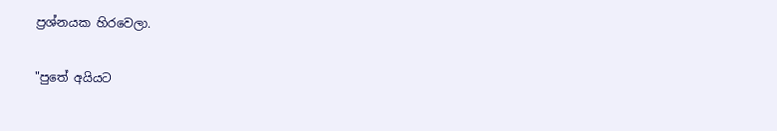ප්‍රශ්නයක හිරවෙලා.

"පුතේ අයියට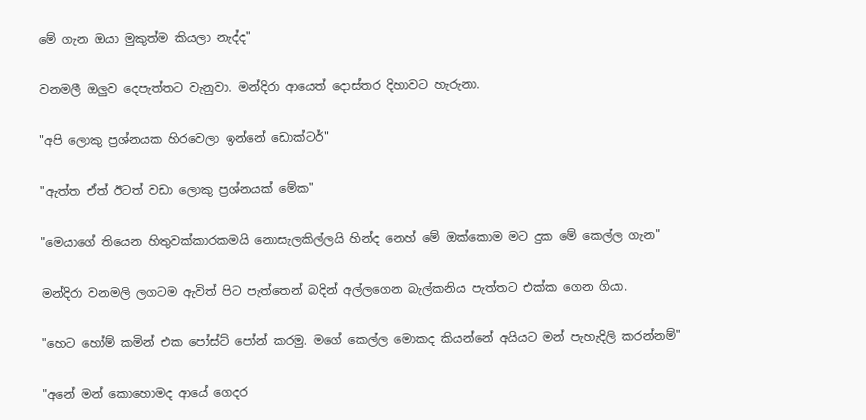මේ ගැන ඔයා මුකුත්ම කියලා නැද්ද"

වනමලී ඔලුව දෙපැත්තට වැනුවා. මන්දිරා ආයෙත් දොස්තර දිහාවට හැරුනා.

"අපි ලොකු ප්‍රශ්නයක හිරවෙලා ඉන්නේ ඩොක්ටර්"

"ඇත්ත ඒත් ඊටත් වඩා ලොකු ප්‍රශ්නයක් මේක"

"මෙයාගේ තියෙන හිතුවක්කාරකමයි නොසැලකිල්ලයි හින්ද නෙහ් මේ ඔක්කොම මට දුක මේ කෙල්ල ගැන"

මන්දිරා වනමලි ලගටම ඇවිත් පිට පැත්තෙන් බදින් අල්ලගෙන බැල්කනිය පැත්තට එක්ක ගෙන ගියා.

"හෙට හෝම් කමින් එක පෝස්ට් පෝන් කරමු. මගේ කෙල්ල මොකද කියන්නේ අයියට මන් පැහැදිලි කරන්නම්"

"අනේ මන් කොහොමද ආයේ ගෙදර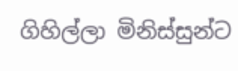ගිහිල්ලා මිනිස්සුන්ට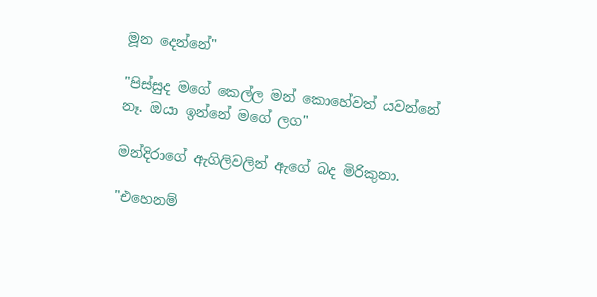මූන දෙන්නේ"

"පිස්සුද මගේ කෙල්ල මන් කොහේවත් යවන්නේ නෑ. ඔයා ඉන්නේ මගේ ලග"

මන්දිරාගේ ඇගිලිවලින් ඇගේ බද මිරිකුනා.

"එහෙනම්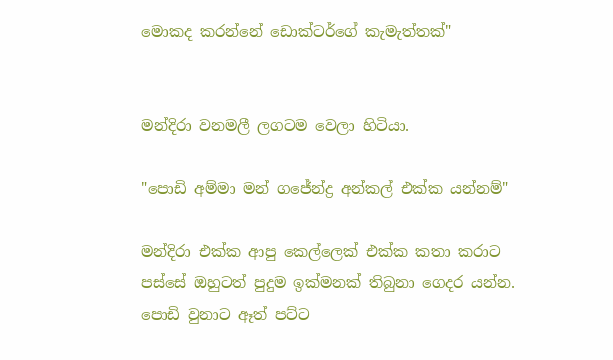මොකද කරන්නේ ඩොක්ටර්ගේ කැමැත්තක්"


මන්දිරා වනමලී ලගටම වෙලා හිටියා.

"පොඩි අම්මා මන් ගජේන්ද්‍ර අන්කල් එක්ක යන්නම්"

මන්දිරා එක්ක ආපු කෙල්ලෙක් එක්ක කතා කරාට පස්සේ ඔහුටත් පුදුම ඉක්මනක් තිබුනා ගෙදර යන්න. පොඩි වුනාට ඈත් පට්ට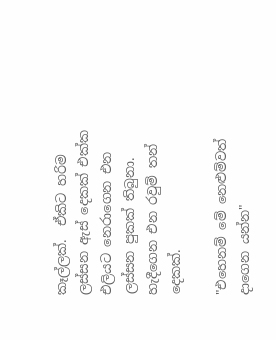කෑල්ලක්.  ඒකිට හරිම ලස්සන ඇස් දෙකක් එක්ක එලියට නෙරාගෙන එන ලස්සන පුකක් තිබුනා. හැදීගෙන එන රවුම් තන් දෙකක්.

"එහෙනම් මේ නෙළුම්වත් දාගෙන යන්න"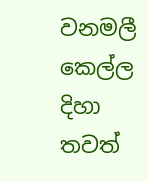වනමලී කෙල්ල දිහා තවත්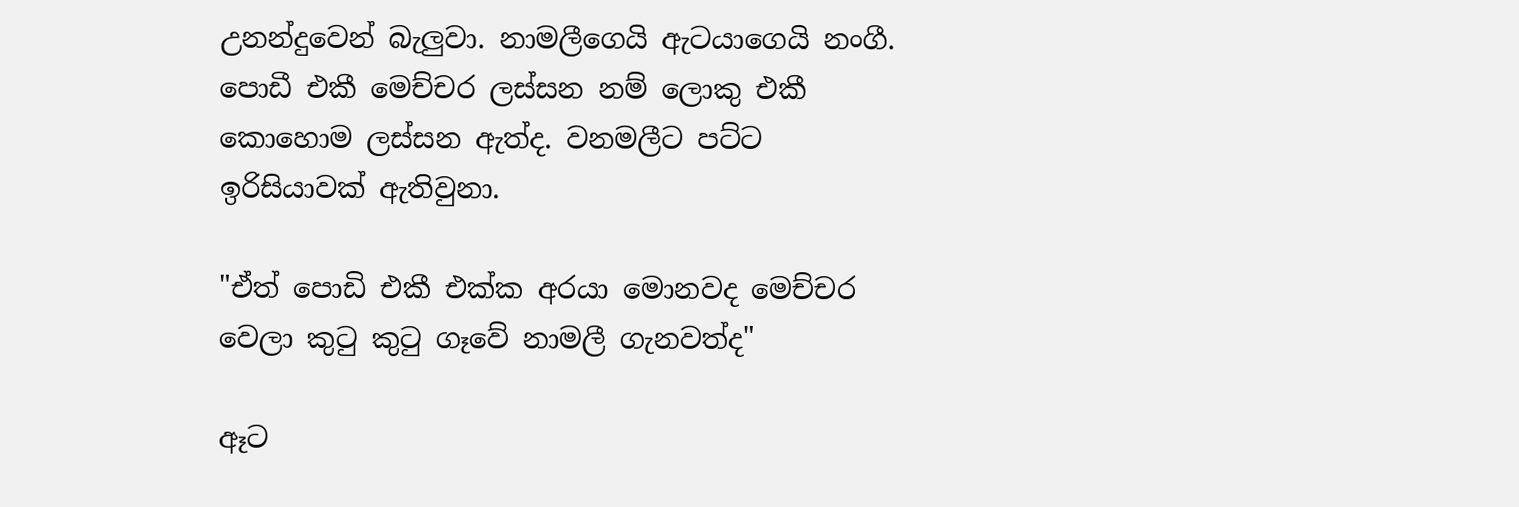උනන්දුවෙන් බැලුවා. නාමලීගෙයි ඇටයාගෙයි නංගී. පොඩී එකී මෙච්චර ලස්සන නම් ලොකු එකී කොහොම ලස්සන ඇත්ද. වනමලීට පට්ට ඉරිසියාවක් ඇතිවුනා.

"ඒත් පොඩි එකී එක්ක අරයා මොනවද මෙච්චර වෙලා කුටු කුටු ගෑවේ නාමලී ගැනවත්ද"

ඈට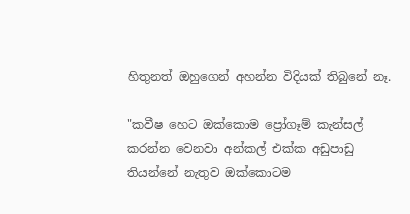හිතුනත් ඔහුගෙන් අහන්න විදියක් තිබුනේ නෑ.

"කවීෂ හෙට ඔක්කොම ප්‍රෝගෑම් කැන්සල් කරන්න වෙනවා අන්කල් එක්ක අඩුපාඩු තියන්නේ නැතුව ඔක්කොටම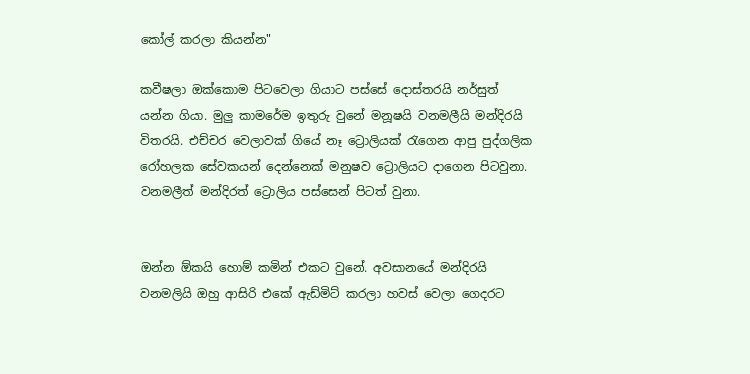කෝල් කරලා කියන්න"

කවීෂලා ඔක්කොම පිටවෙලා ගියාට පස්සේ දොස්තරයි නර්සුත් යන්න ගියා. මුලු කාමරේම ඉතුරු වුනේ මනූෂයි වනමලීයි මන්දිරයි විතරයි. එච්චර වෙලාවක් ගියේ නෑ ට්‍රොලියක් රැගෙන ආපු පුද්ගලික රෝහලක සේවකයන් දෙන්නෙක් මනුෂව ට්‍රොලියට දාගෙන පිටවුනා. වනමලීත් මන්දිරත් ට්‍රොලිය පස්සෙන් පිටත් වුනා.


ඔන්න ඕකයි හොම් කමින් එකට වුනේ. අවසානයේ මන්දිරයි වනමලියි ඔහු ආසිරි එකේ ඇඩ්මිට් කරලා හවස් වෙලා ගෙදරට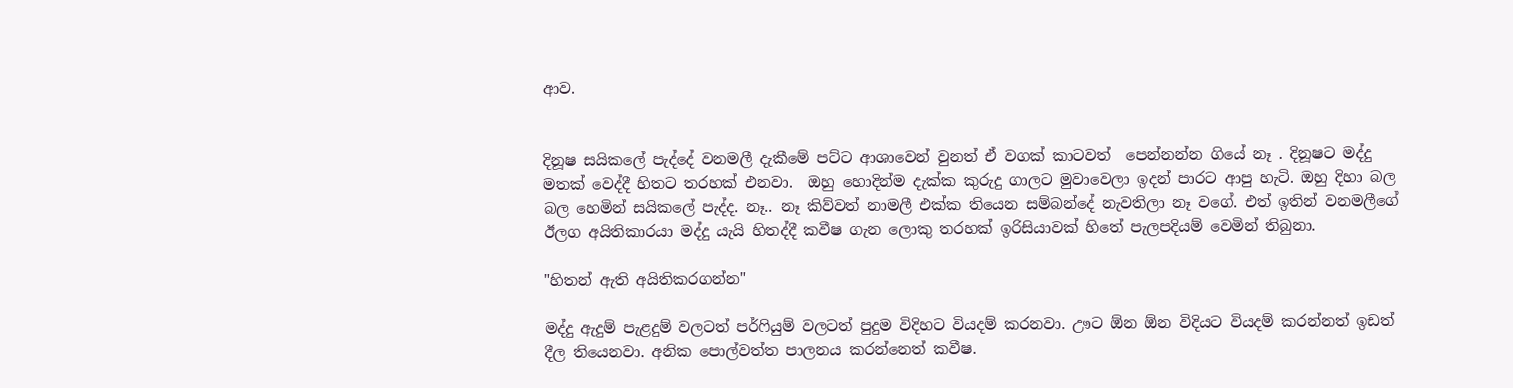ආව.


දිනූෂ සයිකලේ පැද්දේ වනමලී දැකීමේ පට්ට ආශාවෙන් වුනත් ඒ වගක් කාටවත්  පෙන්නන්න ගියේ නෑ . දිනූෂට මද්දු මතක් වෙද්දී හිතට තරහක් එනවා.  ඔහු හොදින්ම දැක්ක කුරුදු ගාලට මුවාවෙලා ඉදන් පාරට ආපු හැටි. ඔහු දිහා බල බල හෙමින් සයිකලේ පැද්ද. නෑ.. නෑ කිව්වත් නාමලී එක්ක තියෙන සම්බන්දේ නැවතිලා නෑ වගේ. එත් ඉතින් වනමලීගේ ඊලග අයිතිකාරයා මද්දු යැයි හිතද්දී කවීෂ ගැන ලොකු තරහක් ඉරිසියාවක් හිතේ පැලපදියම් වෙමින් තිබුනා.

"හිතන් ඇති අයිතිකරගන්න"

මද්දු ඇදුම් පැළදුම් වලටත් පර්ෆියුම් වලටත් පුදුම විදිහට වියදම් කරනවා. ඌට ඕන ඕන විදියට වියදම් කරන්නත් ඉඩත් දීල තියෙනවා. අනික පොල්වත්ත පාලනය කරන්නෙත් කවීෂ.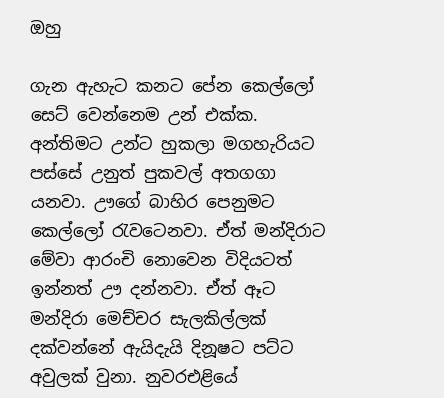ඔහු

ගැන ඇහැට කනට පේන කෙල්ලෝ සෙට් වෙන්නෙම උන් එක්ක. අන්තිමට උන්ට හුකලා මගහැරියට පස්සේ උනුත් පුකවල් අතගගා යනවා. ඌගේ බාහිර පෙනුමට කෙල්ලෝ රැවටෙනවා. ඒත් මන්දිරාට මේවා ආරංචි නොවෙන විදියටත් ඉන්නත් ඌ දන්නවා. ඒත් ඈට මන්දිරා මෙච්චර සැලකිල්ලක් දක්වන්නේ ඇයිදැයි දිනූෂට පට්ට අවුලක්‍ වුනා. නුවරඑළියේ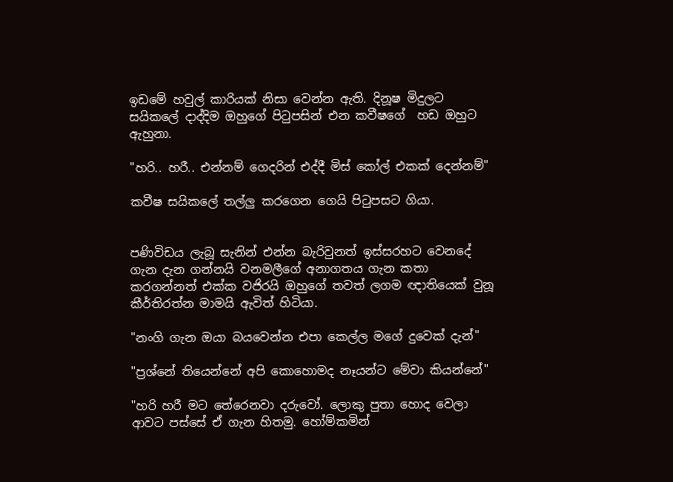ඉඩමේ හවුල් කාරියක් නිසා වෙන්න ඇති. දිනූෂ මිදුලට සයිකලේ දාද්දිම ඔහුගේ පිටුපසින් එන කවීෂගේ  හඩ ඔහුට ඇහුනා.

"හරි.. හරී.. එන්නම් ගෙදරින් එද්දී මිස් කෝල් එකක් දෙන්නම්"

කවීෂ සයිකලේ තල්ලු කරගෙන ගෙයි පිටුපසට ගියා.


පණිවිඩය ලැබූ සැනින් එන්න බැරිවුනත් ඉස්සරහට වෙනදේ ගැන දැන ගන්නයි වනමලීගේ අනාගතය ගැන කතා කරගන්නත් එක්ක වජිරයි ඔහුගේ තවත් ලගම ඥාතියෙක් වුනූ කීර්තිරත්න මාමයි ඇවිත් හිටියා.

"නංගි ගැන ඔයා බයවෙන්න එපා කෙල්ල මගේ දුවෙක් දැන්"

"ප්‍රශ්නේ තියෙන්නේ අපි කොහොමද නෑයන්ට මේවා කියන්නේ"

"හරි හරී මට තේරෙනවා දරුවෝ. ලොකු පුතා හොද වෙලා ආවට පස්සේ ඒ ගැන හිතමු. හෝම්කමින්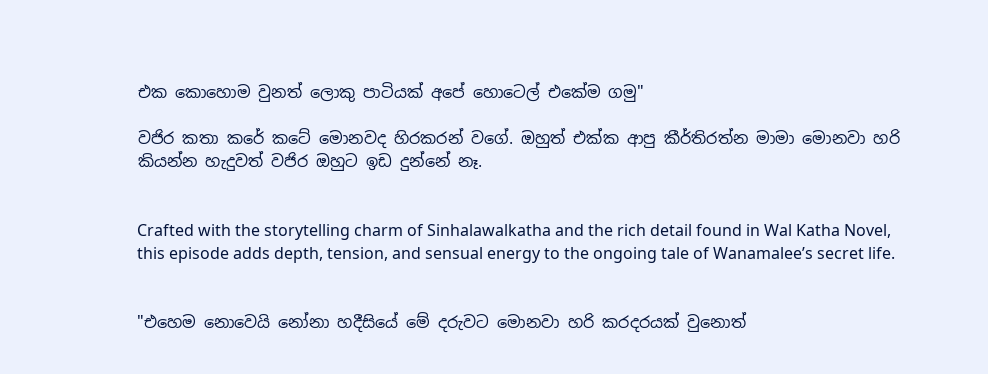එක කොහොම වුනත් ලොකු පාටියක් අපේ හොටෙල් එකේම ගමු"

වජිර කතා කරේ කටේ මොනවද හිරකරන් වගේ. ඔහුත් එක්ක ආපු කීර්තිරත්න මාමා මොනවා හරි කියන්න හැදුවත් වජිර ඔහුට ඉඩ දුන්නේ නෑ.


Crafted with the storytelling charm of Sinhalawalkatha and the rich detail found in Wal Katha Novel, this episode adds depth, tension, and sensual energy to the ongoing tale of Wanamalee’s secret life.


"එහෙම නොවෙයි නෝනා හදීසියේ මේ දරුවට මොනවා හරි කරදරයක් වුනොත්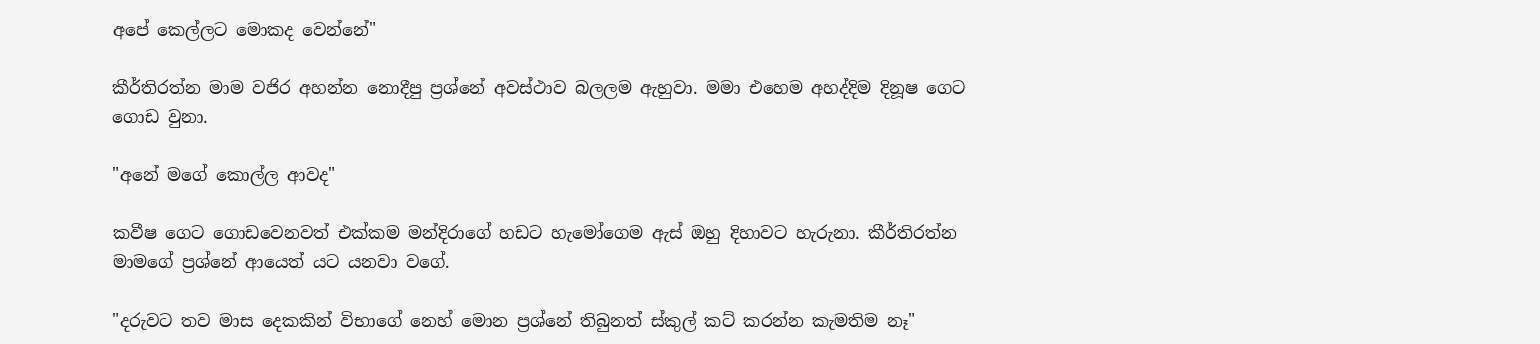අපේ කෙල්ලට මොකද වෙන්නේ"

කීර්තිරත්න මාම වජිර අහන්න නොදීපු ප්‍රශ්නේ අවස්ථාව බලලම ඇහුවා. මමා එහෙම අහද්දිම දිනූෂ ගෙට ගොඩ වුනා.

"අනේ මගේ කොල්ල ආවද"

කවීෂ ගෙට ගොඩවෙනවත් එක්කම මන්දිරාගේ හඩට හැමෝගෙම ඇස් ඔහු දිහාවට හැරුනා. කීර්තිරත්න මාමගේ ප්‍රශ්නේ ආයෙත් යට යනවා වගේ.

"දරුවට තව මාස දෙකකින් විභාගේ නෙහ් මොන ප්‍රශ්නේ තිබුනත් ස්කුල් කට් කරන්න කැමතිම නෑ"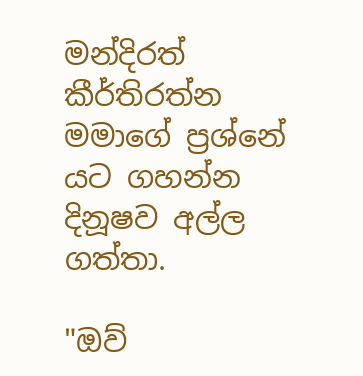මන්දිරත් කීර්තිරත්න මමාගේ ප්‍රශ්නේ යට ගහන්න දිනූෂව අල්ල ගත්තා.

"ඔව්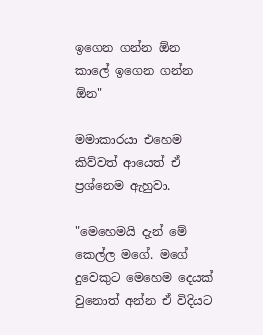ඉගෙන ගන්න ඕන කාලේ ඉගෙන ගන්න ඕන"

මමාකාරයා එහෙම කිව්වත් ආයෙත් ඒ ප්‍රශ්නෙම ඇහුවා.

"මෙහෙමයි දැන් මේ කෙල්ල මගේ. මගේ දුවෙකුට මෙහෙම දෙයක් වුනොත් අන්න ඒ විදියට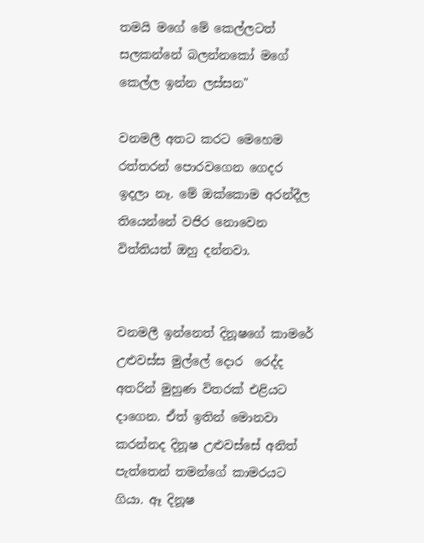තමයි මගේ මේ කෙල්ලටත් සලකන්නේ බලන්නකෝ මගේ කෙල්ල ඉන්න ලස්සන"

වනමලී අතට කරට මෙහෙම රත්තරන් පොරවගෙන ගෙදර  ඉදලා නෑ. මේ ඔක්කොම අරන්දීල තියෙන්නේ වජිර නොවෙන විත්තියත් ඔහු දන්නවා.


වනමලී ඉන්නෙත් දිනූෂගේ කාමරේ උළුවස්ස මුල්ලේ දොර  රෙද්ද අතරින් මුහුණ විතරක් එළියට දාගෙන. ඒත් ඉතින් මොනවා කරන්නද දිනූෂ උළුවස්සේ අනිත් පැත්තෙන් තමන්ගේ කාමරයට ගියා. ඈ දිනූෂ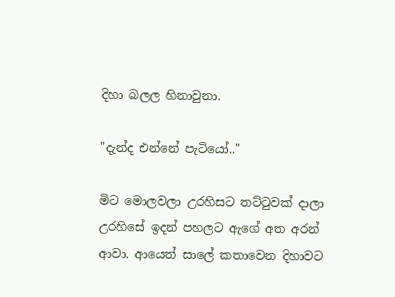දිහා බලල හිනාවුනා.

"දැන්ද එන්නේ පැටියෝ.."

මිට මොලවලා උරහිසට තට්ටුවක් දාලා උරහිසේ ඉදන් පහලට ඇගේ අත අරන් ආවා. ආයෙත් සාලේ කතාවෙන දිහාවට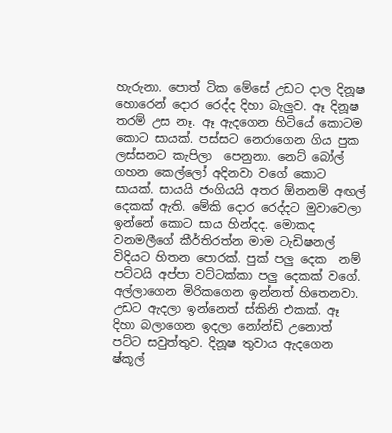හැරුනා. පොත් ටික මේසේ උඩට දාල දිනූෂ හොරෙන් දොර රෙද්ද දිහා බැලුව. ඈ දිනූෂ තරම් උස නෑ. ඈ ඇදගෙන හිටියේ කොටම කොට සායක්. පස්සට නෙරාගෙන ගිය පුක ලස්සනට කැපිලා  පෙනුනා. නෙට් බෝල් ගහන කෙල්ලෝ අදිනවා වගේ කොට සායක්. සායයි ජංගියයි අතර ඕනනම් අඟල් දෙකක් ඇති. මේකි දොර රෙද්දට මුවාවෙලා ඉන්නේ කොට සාය හින්දද. මොකද වනමලීගේ කීර්තිරත්න මාම ටැඩිෂනල් විදියට හිතන පොරක්. පුක් පලු දෙක  නම් පට්ටයි අප්පා වට්ටක්කා පලු දෙකක් වගේ. අල්ලාගෙන මිරිකගෙන ඉන්නත් හිතෙනවා. උඩට ඇදලා ඉන්නෙත් ස්කිනි එකක්. ඈ දිහා බලාගෙන ඉදලා නෝන්ඩි උනොත් පට්ට සවුත්තුව. දිනූෂ තුවාය ඇදගෙන ෂ්කූල්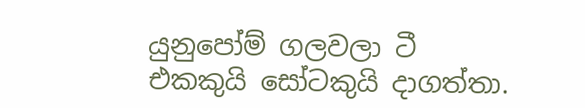යුනුපෝම් ගලවලා ටී එකකුයි සෝටකුයි දාගත්තා.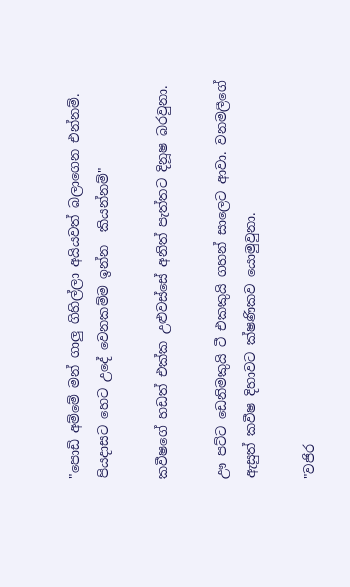"පොඩි අම්මේ මන් ගාලු ගිහිල්ලා අයියවත් බලාගෙන එන්නම්. පියදාසට හෙට උදේ වෙනකම්ම ඉන්න  කියන්නම්"

කවීෂගේ හඩත් එක්ක උළුවස්සේ අනිත් පැත්තට දිනූෂ බරවුනා.

ඌ පට්ට ඩෙනිමකුයි ටී එකකුයි ගහන් සාලෙට ආවා. වනමලීගේ ඇසුත් කවීෂ දිහාවට ක්ෂණිකව යොමුවුනා.

"වජිර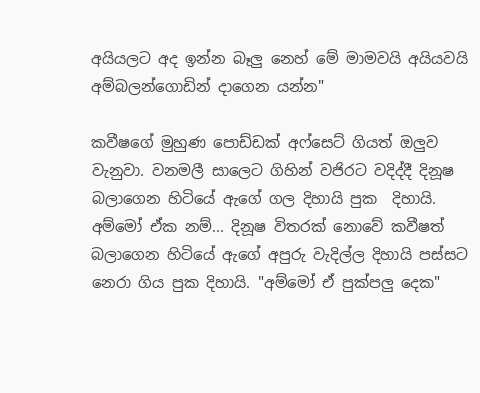අයියලට අද ඉන්න බෑලු නෙහ් මේ මාමවයි අයියවයි අම්බලන්ගොඩින් දාගෙන යන්න"

කවීෂගේ මුහුණ පොඩ්ඩක් අෆ්සෙට් ගියත් ඔලුව වැනුවා. වනමලී සාලෙට ගිහින් වජිරට වදිද්දී දිනූෂ බලාගෙන හිටියේ ඇගේ ගල දිහායි පුක  දිහායි. අම්මෝ ඒක නම්... දිනූෂ විතරක් නොවේ කවීෂත් බලාගෙන හිටියේ ඇගේ අපුරු වැදිල්ල දිහායි පස්සට නෙරා ගිය පුක දිහායි. "අම්මෝ ඒ පුක්පලු දෙක"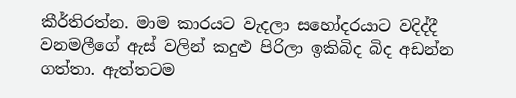කීර්තිරත්න. මාම කාරයට වැදලා සහෝදරයාට වදිද්දී  වනමලීගේ ඇස් වලින් කදුළු පිරිලා ඉකිබිද බිද අඩන්න ගත්තා. ඇත්තටම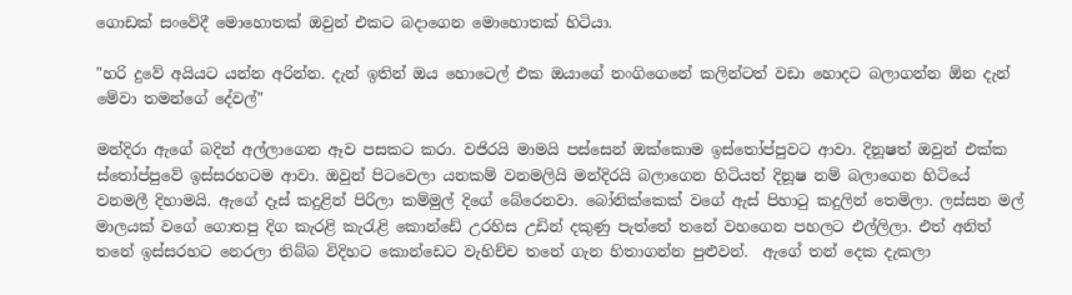ගොඩක් සංවේදී මොහොතක් ඔවුන් එකට බදාගෙන මොහොතක් හිටියා.

"හරි දුවේ අයියට යන්න අරින්න. දැන් ඉතින් ඔය හොටෙල් එක ඔයාගේ නංගිගෙනේ කලින්ටත් වඩා හොදට බලාගන්න ඕන දැන් මේවා තමන්ගේ දේවල්"

මන්දිරා ඇගේ බදින් අල්ලාගෙන ඈව පසකට කරා. වජිරයි මාමයි පස්සෙන් ඔක්කොම ඉස්තෝප්පුවට ආවා. දිනූෂත් ඔවුන් එක්ක ස්තෝප්පුවේ ඉස්සරහටම ආවා. ඔවුන් පිටවෙලා යනකම් වනමලියි මන්දිරයි බලාගෙන හිටියත් දිනූෂ නම් බලාගෙන හිටියේ වනමලී දිහාමයි. ඇගේ දෑස් කදුළින් පිරිලා කම්මුල් දිගේ බේරෙනවා. බෝනික්කෙක් වගේ ඇස් පිහාටු කදුලින් තෙමිලා. ලස්සන මල් මාලයක් වගේ ගොතපු දිග කැරළි කැරැළි කොන්ඩේ උරහිස උඩින් දකුණු පැත්තේ තනේ වහගෙන පහලට එල්ලිලා. එත් අනිත් තනේ ඉස්සරහට නෙරලා තිබ්බ විදිහට කොන්ඩෙට වැහිච්ච තනේ ගැන හිතාගන්න පුළුවන්.  ඇගේ තන් දෙක දැකලා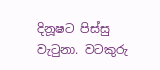දිනූෂට පිස්සු වැටුනා. වටකුරු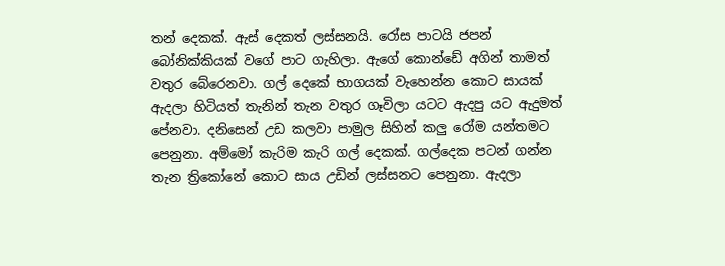තන් දෙකක්. ඇස් දෙකත් ලස්සනයි. රෝස පාටයි ජපන් බෝනික්කියක් වගේ පාට ගැහිලා. ඇගේ කොන්ඩේ අගින් තාමත් වතුර බේරෙනවා. ගල් දෙකේ භාගයක් වැහෙන්න කොට සායක් ඇදලා හිටියත් තැනින් තැන වතුර ගෑවිලා යටට ඇදපු යට ඇදුමත් පේනවා. දනිසෙන් උඩ කලවා පාමුල සිහින් කලු රෝම යන්තමට පෙනුනා. අම්මෝ කැරිම කැරි ගල් දෙකක්. ගල්දෙක පටන් ගන්න තැන ත්‍රිකෝනේ කොට සාය උඩින් ලස්සනට පෙනුනා. ඇදලා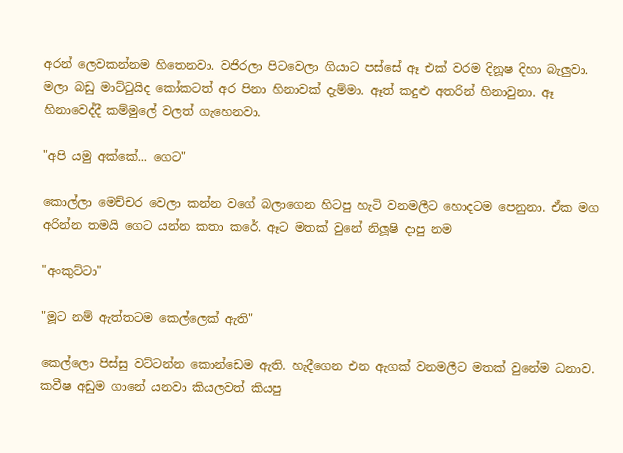අරන් ලෙවකන්නම හිතෙනවා. වජිරලා පිටවෙලා ගියාට පස්සේ ඈ එක් වරම දිනූෂ දිහා බැලුවා. මලා බඩු මාට්ටුයිද කෝකටත් අර පිනා හිනාවක් දැම්මා. ඈත් කදුළු අතරින් හිනාවුනා. ඈ හිනාවෙද්දී කම්මුලේ වලත් ගැහෙනවා.

"අපි යමු අක්කේ... ගෙට"

කොල්ලා මෙච්චර වෙලා කන්න වගේ බලාගෙන හිටපු හැටි වනමලීට හොදටම පෙනුනා. ඒක මග අරින්න තමයි ගෙට යන්න කතා කරේ. ඈට මතක් වුනේ නිලූෂි දාපු නම

"අංකුට්ටා"

"මූට නම් ඇත්තටම කෙල්ලෙක් ඇති"

කෙල්ලො පිස්සු වට්ටන්න කොන්ඩෙම ඇති. හැදීගෙන එන ඇගක් වනමලීට මතක් වුනේම ධනාව. කවීෂ අඩුම ගානේ යනවා කියලවත් කියපු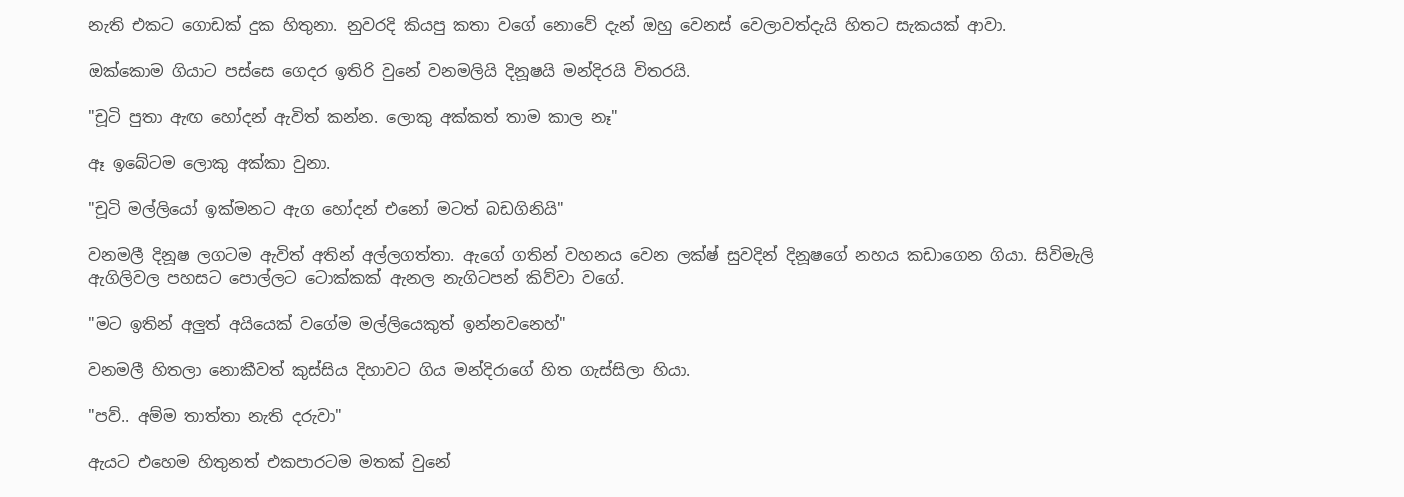නැති එකට ගොඩක් දුක හිතුනා. නුවරදි කියපු කතා වගේ නොවේ දැන් ඔහු වෙනස් වෙලාවත්දැයි හිතට සැකයක් ආවා.

ඔක්කොම ගියාට පස්සෙ ගෙදර ඉතිරි වුනේ වනමලියි දිනූෂයි මන්දිරයි විතරයි.

"චූටි පුතා ඇඟ හෝදන් ඇවිත් කන්න. ලොකු අක්කත් තාම කාල නෑ"

ඈ ඉබේටම ලොකු අක්කා වුනා.

"චූටි මල්ලියෝ ඉක්මනට ඇග හෝදන් එනෝ මටත් බඩගිනියි"

වනමලී දිනූෂ ලගටම ඇවිත් අතින් අල්ලගත්තා. ඇගේ ගතින් වහනය වෙන ලක්ෂ් සුවදින් දිනූෂගේ නහය කඩාගෙන ගියා. සිවිමැලි ඇගිලිවල පහසට පොල්ලට ටොක්කක් ඇනල නැගිටපන් කිව්වා වගේ.

"මට ඉතින් අලුත් අයියෙක් වගේම මල්ලියෙකුත් ඉන්නවනෙහ්"

වනමලී හිතලා නොකීවත් කුස්සිය දිහාවට ගිය මන්දිරාගේ හිත ගැස්සිලා හියා.

"පව්.. අම්ම තාත්තා නැති දරුවා"

ඇයට එහෙම හිතුනත් එකපාරටම මතක් වුනේ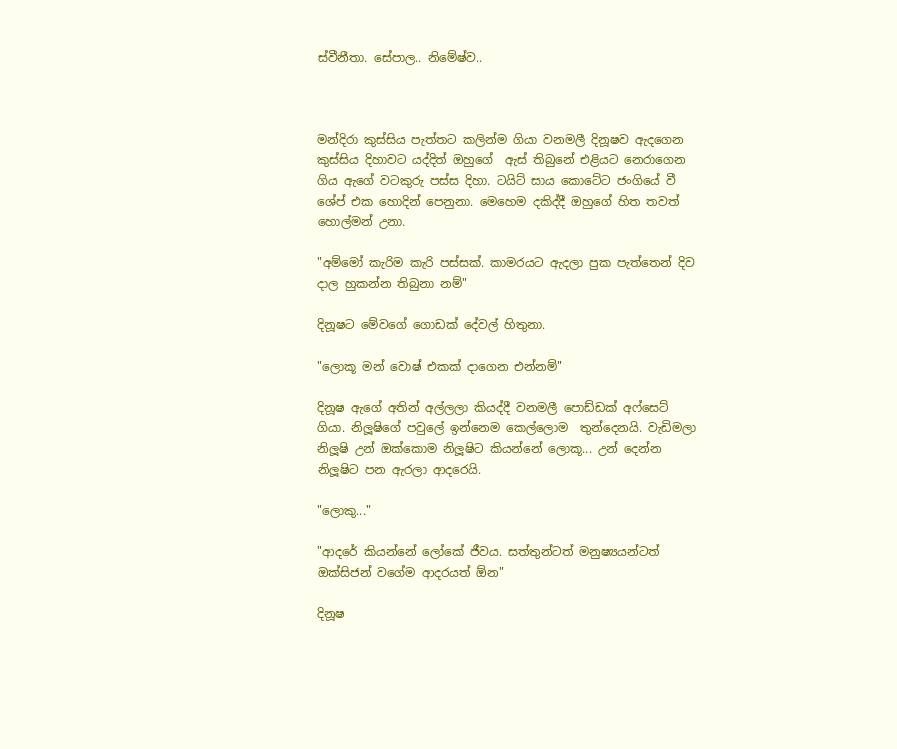ස්වීනීතා. සේපාල.. නිමේෂ්ව..



මන්දිරා කුස්සිය පැත්තට කලින්ම ගියා වනමලී දිනූෂව ඇදගෙන කුස්සිය දිහාවට යද්දිත් ඔහුගේ  ඇස් තිබුනේ එළියට නෙරාගෙන  ගිය ඇගේ වටකුරු පස්ස දිහා. ටයිට් සාය කොටේට ජංගියේ වී ශේප් එක හොදින් පෙනුනා. මෙහෙම දකිද්දී ඔහුගේ හිත තවත් හොල්මන් උනා.

"අම්මෝ කැරිම කැරි පස්සක්. කාමරයට ඇදලා පුක පැත්තෙන් දිව දාල හුකන්න තිබුනා නම්"

දිනූෂට මේවගේ ගොඩක් දේවල් හිතුනා.

"ලොකූ මන් වොෂ් එකක් දාගෙන එන්නම්"

දිනූෂ ඇගේ අතින් අල්ලලා කියද්දී වනමලී පොඩ්ඩක් අෆ්සෙට් ගියා. නිලූෂිගේ පවුලේ ඉන්නෙම කෙල්ලොම  තුන්දෙනයි. වැඩිමලා නිලූෂි උන් ඔක්කොම නිලූෂිට කියන්නේ ලොකූ... උන් දෙන්න නිලූෂිට පන ඇරලා ආදරෙයි.

"ලොකු..."

"ආදරේ කියන්නේ ලෝකේ ජීවය. සත්තුන්ටත් මනුෂ්‍යයන්ටත් ඔක්සිජන් වගේම ආදරයත් ඕන"

දිනූෂ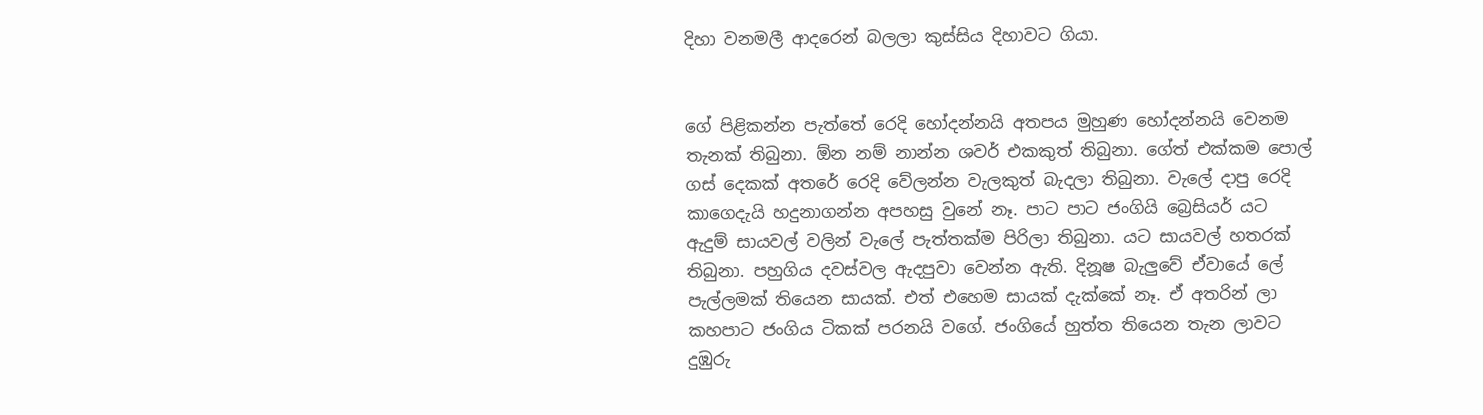දිහා වනමලී ආදරෙන් බලලා කුස්සිය දිහාවට ගියා.


ගේ පිළිකන්න පැත්තේ රෙදි හෝදන්නයි අතපය මුහුණ හෝදන්නයි වෙනම තැනක් තිබුනා. ඕන නම් නාන්න ශවර් එකකුත් තිබුනා. ගේත් එක්කම පොල් ගස් දෙකක් අතරේ රෙදි වේලන්න වැලකුත් බැදලා තිබුනා. වැලේ දාපු රෙදි කාගෙදැයි හදුනාගන්න අපහසු වුනේ නෑ. පාට පාට ජංගියි බ්‍රෙසියර් යට ඇදුම් සායවල් වලින් වැලේ පැත්තක්ම පිරිලා තිබුනා. යට සායවල් හතරක් තිබුනා. පහුගිය දවස්වල ඇදපුවා වෙන්න ඇති. දිනූෂ බැලුවේ ඒවායේ ලේ පැල්ලමක් තියෙන සායක්. එත් එහෙම සායක් දැක්කේ නෑ. ඒ අතරින් ලා කහපාට ජංගිය ටිකක් පරනයි වගේ. ජංගියේ හුත්ත තියෙන තැන ලාවට දුඹුරු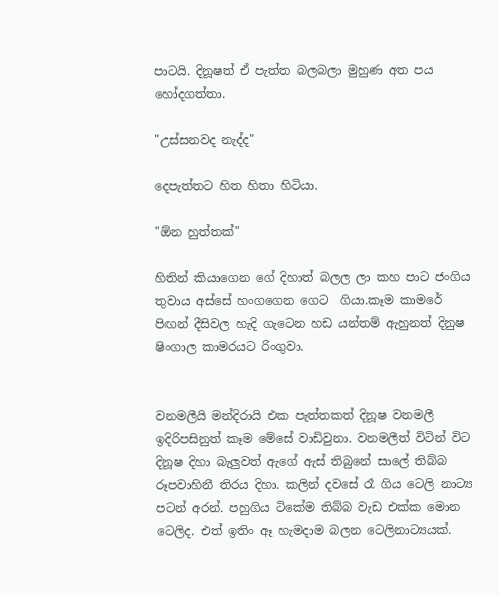පාටයි. දිනූෂත් ඒ පැත්ත බලබලා මුහුණ අත පය හෝදගත්තා.

"උස්සනවද නැද්ද"

දෙපැත්තට හිත හිතා හිටියා.

"ඕන හුත්තක්"

හිතින් කියාගෙන ගේ දිහාත් බලල ලා කහ පාට ජංගිය තුවාය අස්සේ හංගගෙන ගෙට  ගියා.කෑම කාමරේ පිඟන් දීසිවල හැදි ගැටෙන හඩ යන්තම් ඇහුනත් දිනුෂ ෂිංගාල කාමරයට රිංගුවා.


වනමලීයි මන්දිරායි එක පැත්තකත් දිනූෂ වනමලී ඉදිරිපසිනුත් කෑම මේසේ වාඩිවුනා. වනමලීත් විටින් විට දිනූෂ දිහා බැලුවත් ඇගේ ඇස් තිබුනේ සාලේ තිබ්බ රූපවාහිනී තිරය දිහා. කලින් දවසේ රෑ ගිය ටෙලි නාට්‍ය පටන් අරන්. පහුගිය ටිකේම තිබ්බ වැඩ එක්ක මොන ටෙලිද. එත් ඉතිං ඈ හැමදාම බලන ටෙලිනාට්‍යයක්.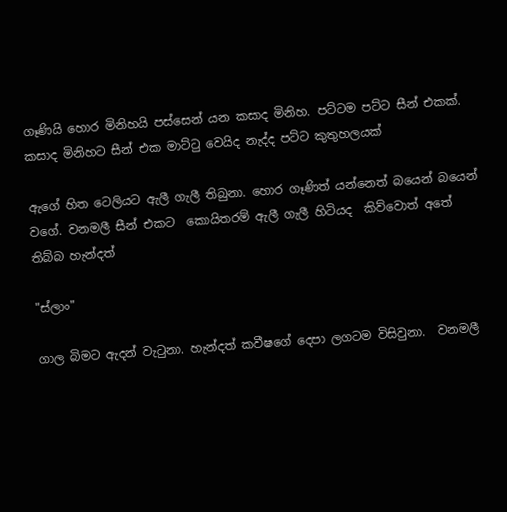ගෑණියි හොර මිනිහයි පස්සෙන් යන කසාද මිනිහ. පට්ටම පට්ට සීන් එකක්. කසාද මිනිහට සීන් එක මාට්ටු වෙයිද නැද්ද පට්ට කුතුහලයක්

ඇගේ හිත ටෙලියට ඇලී ගැලී තිබුනා. හොර ගෑණිත් යන්නෙත් බයෙන් බයෙන් වගේ. වනමලී සීන් එකට  කොයිතරම් ඇලී ගැලී හිටියද  කිව්වොත් අතේ තිබ්බ හැන්දත්

"ස්ලාං"

ගාල බිමට ඇදන් වැටුනා. හැන්දත් කවීෂගේ දෙපා ලගටම විසිවුනා.  වනමලී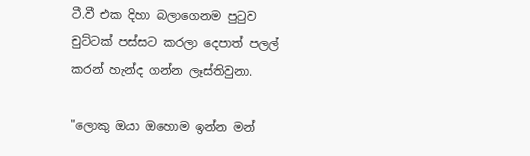ටී.වී එක දිහා බලාගෙනම පුටුව චුට්ටක් පස්සට කරලා දෙපාත් පලල් කරන් හැන්ද ගන්න ලෑස්තිවුනා.

"ලොකු ඔයා ඔහොම ඉන්න මන්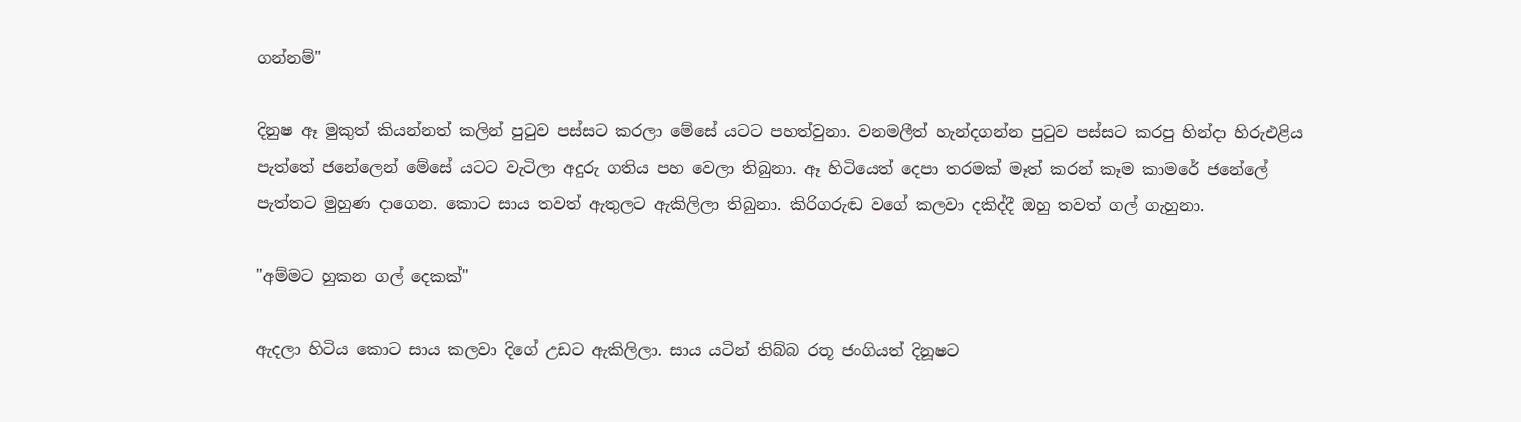ගන්නම්"

දිනුෂ ඈ මුකුත් කියන්නත් කලින් පුටුව පස්සට කරලා මේසේ යටට පහත්වුනා. වනමලීත් හැන්දගන්න පුටුව පස්සට කරපු හින්දා හිරුඑළිය පැත්තේ ජනේලෙන් මේසේ යටට වැටිලා අදුරු ගතිය පහ වෙලා තිබුනා. ඈ හිටියෙත් දෙපා තරමක් මෑත් කරන් කෑම කාමරේ ජනේලේ පැත්තට මුහුණ දාගෙන. කොට සාය තවත් ඇතුලට ඇකිලිලා තිබුනා. කිරිගරුඬ වගේ කලවා දකිද්දී ඔහු තවත් ගල් ගැහුනා.

"අම්මට හුකන ගල් දෙකක්"

ඇදලා හිටිය කොට සාය කලවා දිගේ උඩට ඇකිලිලා. සාය යටින් තිබ්බ රතූ ජංගියත් දිනූෂට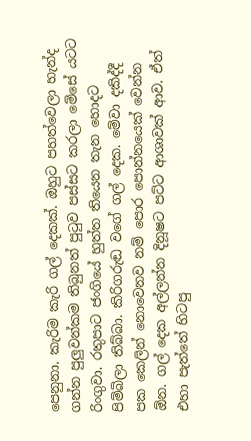පෙනුනා. කැරිම කැරි ගල් දෙකක්. ඔහුට පහත්වෙලා හැන්ද ගන්න පුලුවන්කම තිබුනත් පුටුව පස්සට කරලා මේසේ යටට රිංගුවා. රතුපාට ජංගියේ හුත්ත තියෙන තැන හොදට පිම්බිලා තිබ්බා. කිරිගරුඬ වගේ ගල් දෙක. මේවා දකිද්දී පක කෙලින් නොවෙනව නම් පොර පොන්නයෙක් වෙන්න ඕන. ගල් දෙක අල්ලන්න දිනූෂට පට්ට ආශාවක් ආව. ඒත් එහා පැත්තේ හිටපු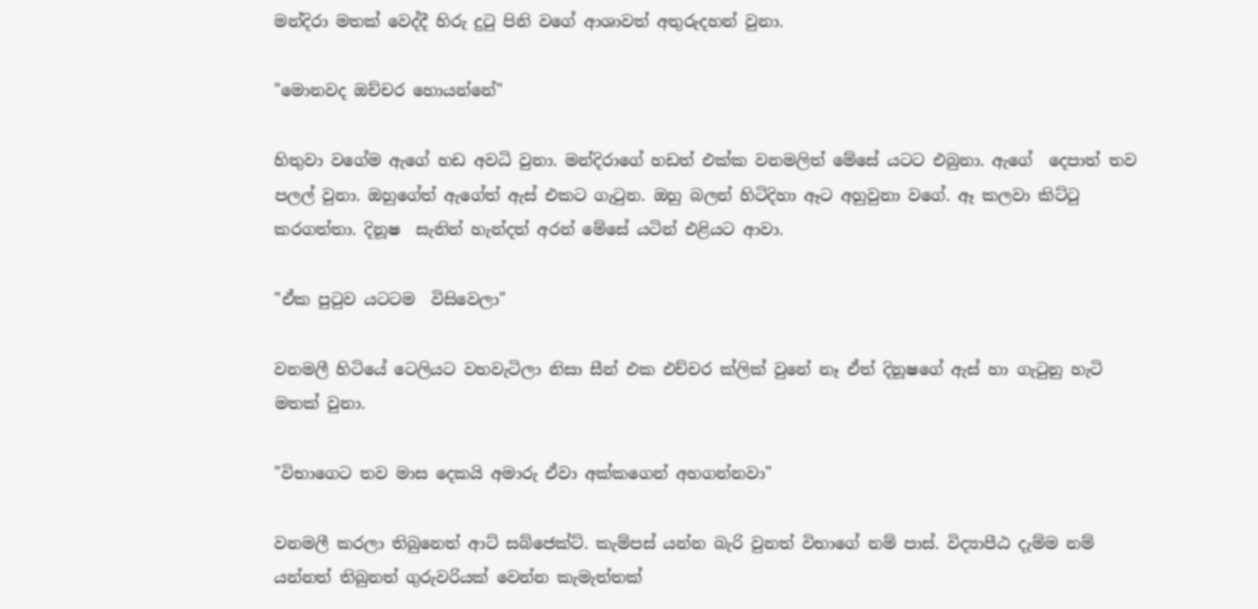මන්දිරා මතක් වෙද්දී හිරු දුටු පිනි වගේ ආශාවත් අතුරුදහන් වුනා.

"මොනවද ඔච්චර හොයන්නේ"

හිතුවා වගේම ඇගේ හඩ අවධි වුනා. මන්දිරාගේ හඩත් එක්ක වනමලිත් මේසේ යටට එබුනා. ඇගේ  දෙපාත් තව පලල් වුනා. ඔහුගේත් ඇගේත් ඇස් එකට ගැටුන. ඔහු බලන් හිටිදිහා ඈට අහුවුනා වගේ. ඈ කලවා කිට්ටු කරගත්තා. දිනූෂ  සැනින් හැන්දත් අරන් මේසේ යටින් එළියට ආවා.

"ඒක පුටුව යටටම  විසිවෙලා"

වනමලී හිටියේ ටෙලියට වහවැටිලා නිසා සීන් එක එච්චර ක්ලික් වුනේ නෑ ඒත් දිනූෂගේ ඇස් හා ගැටුනු හැටි මතක් වුනා.

"විභාගෙට තව මාස දෙකයි අමාරු ඒවා අක්කගෙන් අහගන්නවා"

වනමලී කරලා තිබුනෙත් ආට් සබ්ජෙක්ට්. කැම්පස් යන්න බැරි වුනත් විභාගේ නම් පාස්. විද්‍යාපීඨ දැම්ම නම් යන්නත් තිබුනත් ගුරුවරියක් වෙන්න කැමැත්තක්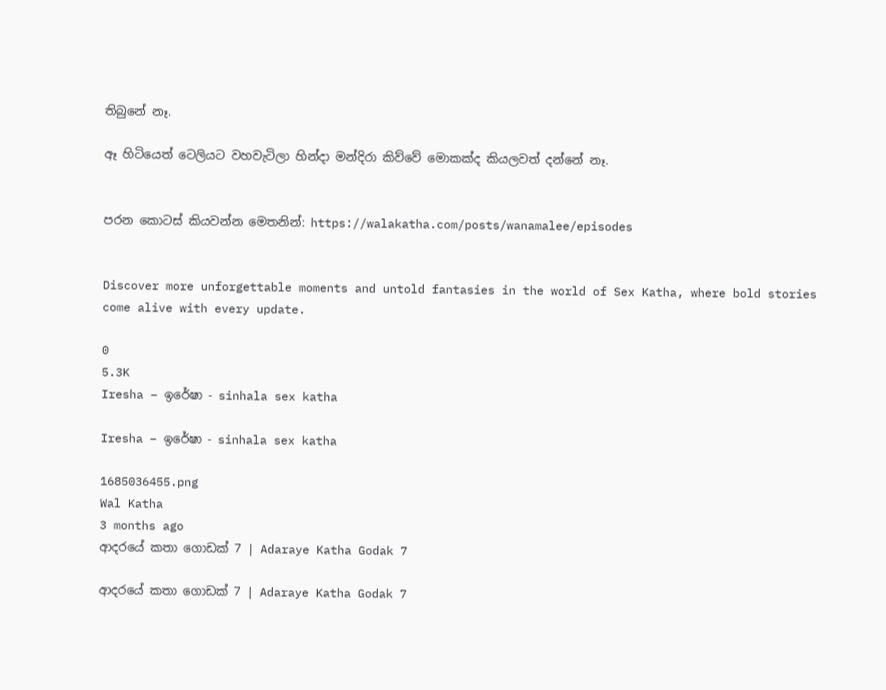තිබුනේ නෑ.

ඈ හිටියෙත් ටෙලියට වහවැටිලා හින්දා මන්දිරා කිව්වේ මොකක්ද කියලවත් දන්නේ නෑ.


පරන කොටස් කියවන්න මෙතනින්: https://walakatha.com/posts/wanamalee/episodes


Discover more unforgettable moments and untold fantasies in the world of Sex Katha, where bold stories come alive with every update.

0
5.3K
Iresha – ඉරේෂා - sinhala sex katha

Iresha – ඉරේෂා - sinhala sex katha

1685036455.png
Wal Katha
3 months ago
ආදරයේ කතා ගොඩක් 7 | Adaraye Katha Godak 7

ආදරයේ කතා ගොඩක් 7 | Adaraye Katha Godak 7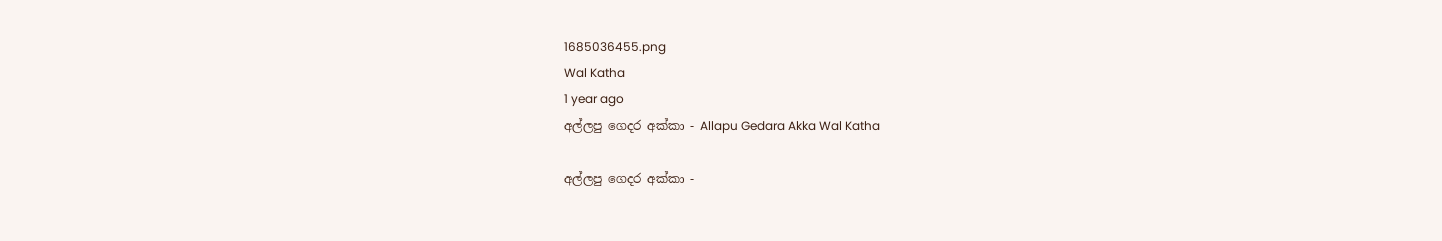1685036455.png
Wal Katha
1 year ago
අල්ලපු ගෙදර අක්කා - Allapu Gedara Akka Wal Katha

අල්ලපු ගෙදර අක්කා -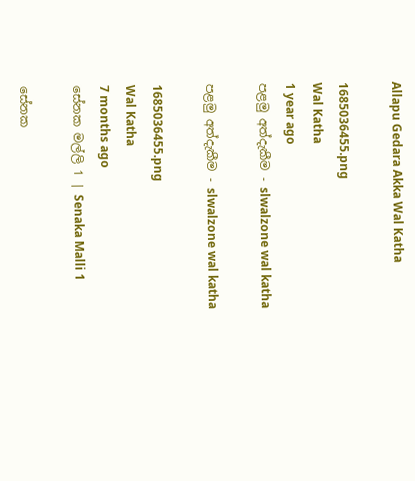Allapu Gedara Akka Wal Katha

1685036455.png
Wal Katha
1 year ago
පළමු අත්දැකීම - slwalzone wal katha

පළමු අත්දැකීම - slwalzone wal katha

1685036455.png
Wal Katha
7 months ago
සේනක මල්ලි 1 | Senaka Malli 1

සේනක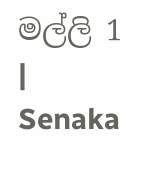මල්ලි 1 | Senaka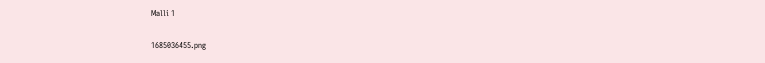Malli 1

1685036455.png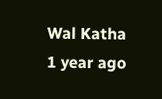Wal Katha
1 year ago